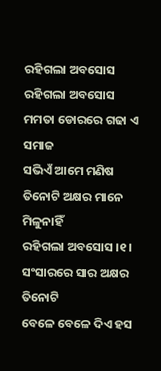ରହିଗଲା ଅବସୋସ
ରହିଗଲା ଅବସୋସ
ମମତା ଡୋରରେ ଗଢା ଏ ସମାଜ
ସଭିଏଁ ଆମେ ମଣିଷ
ତିନୋଟି ଅକ୍ଷର ମାନେ ମିଳୁନାହିଁ
ରହିଗଲା ଅବସୋସ ।୧।
ସଂସାରରେ ସାର ଅକ୍ଷର ତିନୋଟି
ବେଳେ ବେଳେ ଦିଏ ହସ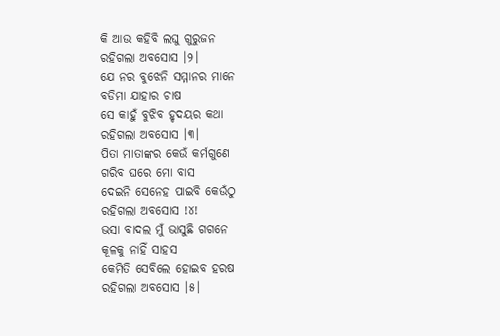କି ଆଉ କହିବି ଲଘୁ ଗୁରୁଜନ
ରହିଗଲା ଅବସୋସ ।୨।
ଯେ ନର ବୁଝେନି ସମ୍ମାନର ମାନେ
ବଡିମା ଯାହାର ଚାଷ
ସେ କାହୁଁ ବୁଝିବ ହୃଦୟର କଥା
ରହିଗଲା ଅବସୋସ ।୩।
ପିତା ମାତାଙ୍କର କେଉଁ କର୍ମଗୁଣେ
ଗରିବ ଘରେ ମୋ ବାସ
ଦେଇନି ସେନେହ ପାଇବି କେଉଁଠୁ
ରହିଗଲା ଅବସୋସ !୪!
ଭସା ବାଦଲ ମୁଁ ଭାସୁଛି ଗଗନେ
କୂଳକୁ ନାହିଁ ସାହସ
କେମିତି ସେବିଲେ ହୋଇବ ହରଷ
ରହିଗଲା ଅବସୋସ ।୫।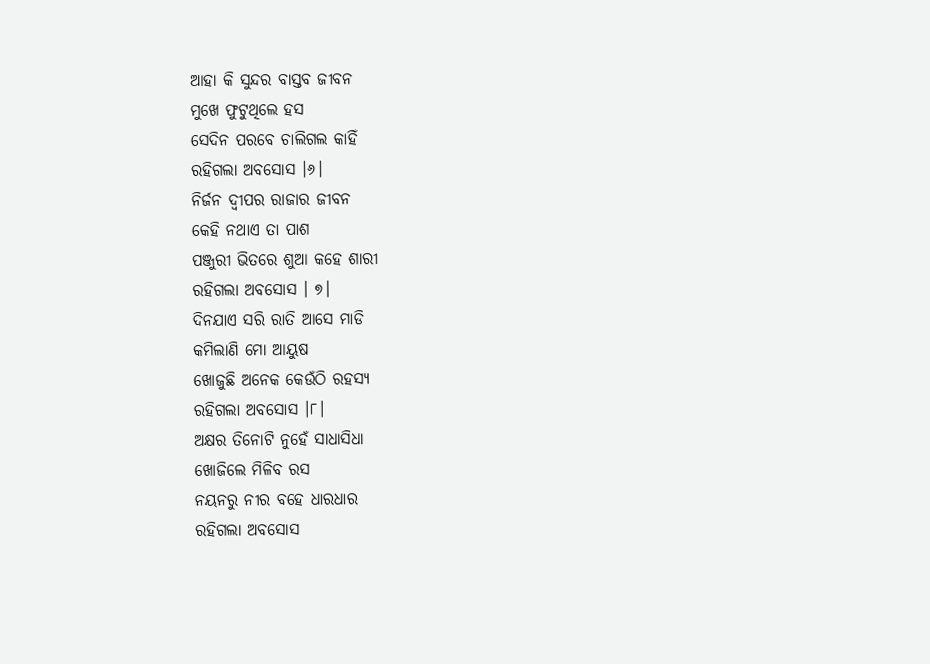ଆହା କି ସୁନ୍ଦର ବାସ୍ତବ ଜୀବନ
ମୁଖେ ଫୁଟୁଥିଲେ ହସ
ସେଦିନ ପରବେ ଚାଲିଗଲ କାହିଁ
ରହିଗଲା ଅବସୋସ ।୬।
ନିର୍ଜନ ଦ୍ବୀପର ରାଜାର ଜୀବନ
କେହି ନଥାଏ ତା ପାଶ
ପଞ୍ଜୁରୀ ଭିତରେ ଶୁଆ କହେ ଶାରୀ
ରହିଗଲା ଅବସୋସ । ୭।
ଦିନଯାଏ ସରି ରାତି ଆସେ ମାଡି
କମିଲାଣି ମୋ ଆୟୁଷ
ଖୋଜୁଛି ଅନେକ କେଉଁଠି ରହସ୍ୟ
ରହିଗଲା ଅବସୋସ ।୮।
ଅକ୍ଷର ତିନୋଟି ନୁହେଁ ସାଧାସିଧା
ଖୋଜିଲେ ମିଳିବ ରସ
ନୟନରୁ ନୀର ବହେ ଧାରଧାର
ରହିଗଲା ଅବସୋସ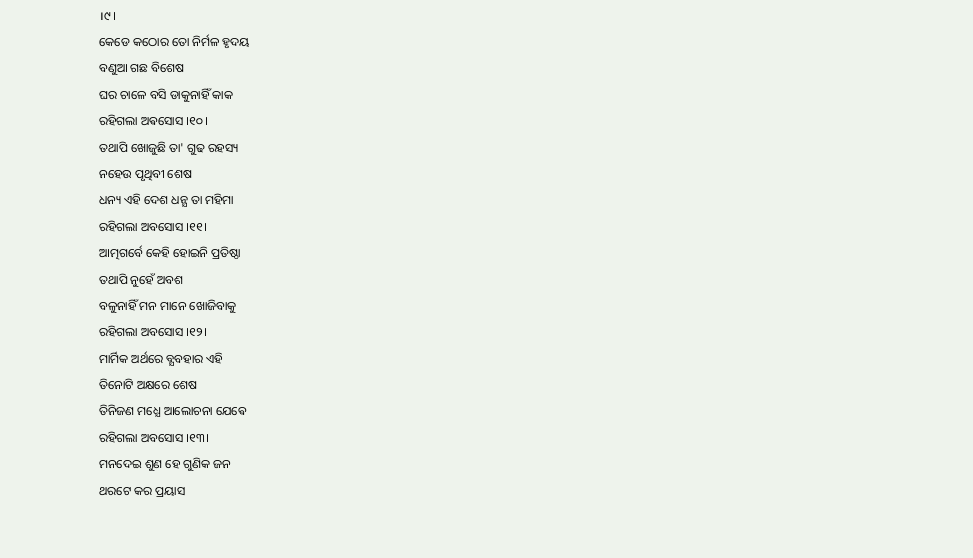।୯।
କେଡେ କଠୋର ତୋ ନିର୍ମଳ ହୃଦୟ
ବଣୁଆ ଗଛ ବିଶେଷ
ଘର ଚାଳେ ବସି ଡାକୁନାହିଁ କାକ
ରହିଗଲା ଅଵସୋସ ।୧୦।
ତଥାପି ଖୋଜୁଛି ତା' ଗୁଢ ରହସ୍ୟ
ନହେଉ ପୃଥିବୀ ଶେଷ
ଧନ୍ୟ ଏହି ଦେଶ ଧନ୍ଯ ତା ମହିମା
ରହିଗଲା ଅବସୋସ ।୧୧।
ଆତ୍ମଗର୍ବେ କେହି ହୋଇନି ପ୍ରତିଷ୍ଠା
ତଥାପି ନୁହେଁ ଅବଶ
ବଳୁନାହିଁ ମନ ମାନେ ଖୋଜିବାକୁ
ରହିଗଲା ଅବସୋସ ।୧୨।
ମାର୍ମିକ ଅର୍ଥରେ ବ୍ଯବହାର ଏହି
ତିନୋଟି ଅକ୍ଷରେ ଶେଷ
ତିନିଜଣ ମଧ୍ଯେ ଆଲୋଚନା ଯେଵେ
ରହିଗଲା ଅବସୋସ ।୧୩।
ମନଦେଇ ଶୁଣ ହେ ଗୁଣିକ ଜନ
ଥରଟେ କର ପ୍ରୟାସ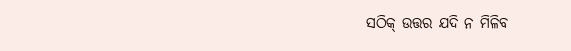ସଠିକ୍ ଉତ୍ତର ଯଦି ନ ମିଳିବ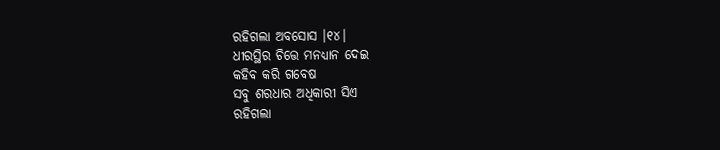ରହିଗଲା ଅବସୋସ ।୧୪।
ଧୀରସ୍ଥିର ଚିତ୍ତେ ମନଧ୍ଯାନ ଦେଇ
କହିବ କରି ଗବେଷ
ସବୁ ଶରଧାର ଅଧିକାରୀ ସିଏ
ରହିଗଲା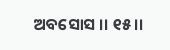ଅବସୋସ ।। ୧୫।।